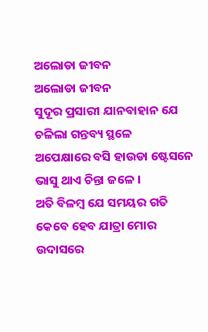ଅଲୋଡା ଜୀବନ
ଅଲୋଡା ଜୀବନ
ସୁଦୂର ପ୍ରସାରୀ ଯାନବାହାନ ଯେ
ଚଳିଲା ଗନ୍ତବ୍ୟ ସ୍ଥଳେ
ଅପେକ୍ଷାରେ ବସି ହାଉଡା ଷ୍ଟେସନେ
ଭାସୁ ଥାଏ ଚିନ୍ତା ଜଳେ ।
ଅତି ବିଳମ୍ବ ଯେ ସମୟର ଗତି
କେବେ ହେବ ଯାତ୍ରା ମୋର
ଉଦାସରେ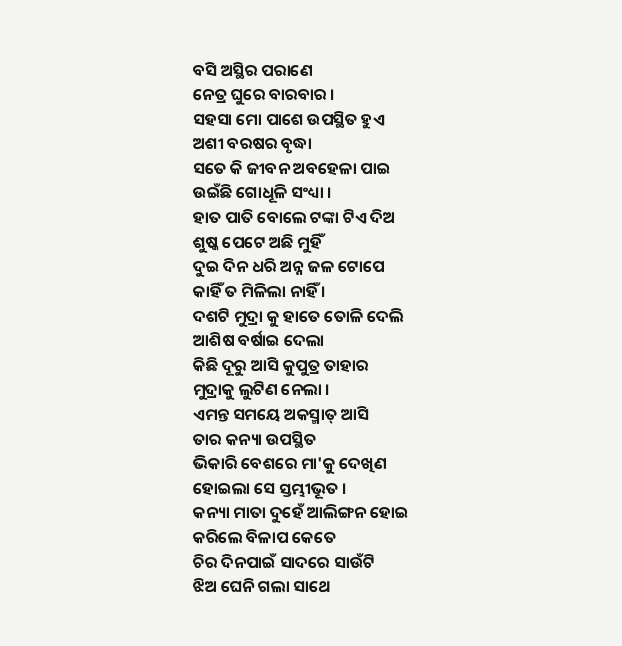ବସି ଅସ୍ଥିର ପରାଣେ
ନେତ୍ର ଘୁରେ ବାରବାର ।
ସହସା ମୋ ପାଶେ ଉପସ୍ଥିତ ହୁଏ
ଅଶୀ ବରଷର ବୃଦ୍ଧା
ସତେ କି ଜୀବନ ଅବହେଳା ପାଇ
ଉଇଁଛି ଗୋଧୂଳି ସଂଧ୍ୟା ।
ହାତ ପାତି ବୋଲେ ଟଙ୍କା ଟିଏ ଦିଅ
ଶୁଷ୍କ ପେଟେ ଅଛି ମୁହିଁ
ଦୁଇ ଦିନ ଧରି ଅନ୍ନ ଜଳ ଟୋପେ
କାହିଁ ତ ମିଳିଲା ନାହିଁ ।
ଦଶଟି ମୁଦ୍ରା କୁ ହାତେ ତୋଳି ଦେଲି
ଆଶିଷ ବର୍ଷାଇ ଦେଲା
କିଛି ଦୂରୁ ଆସି କୁପୁତ୍ର ତାହାର
ମୁଦ୍ରାକୁ ଲୁଟିଣ ନେଲା ।
ଏମନ୍ତ ସମୟେ ଅକସ୍ମାତ୍ ଆସି
ତାର କନ୍ୟା ଉପସ୍ଥିତ
ଭିକାରି ବେଶରେ ମା'କୁ ଦେଖିଣ
ହୋଇଲା ସେ ସ୍ତମ୍ଭୀଭୂତ ।
କନ୍ୟା ମାତା ଦୁହେଁ ଆଲିଙ୍ଗନ ହୋଇ
କରିଲେ ବିଳାପ କେତେ
ଚିର ଦିନପାଇଁ ସାଦରେ ସାଉଁଟି
ଝିଅ ଘେନି ଗଲା ସାଥେ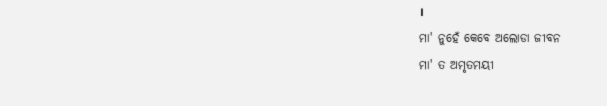।
ମା' ନୁହେଁ କେବେ ଅଲୋଡା ଜୀବନ
ମା' ତ ଅମୃତମୟୀ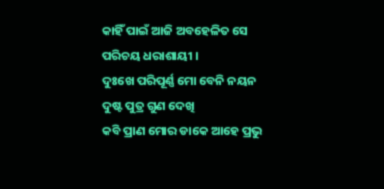କାହିଁ ପାଇଁ ଆଜି ଅବହେଳିତ ସେ
ପରିଚୟ ଧରାଶାୟୀ ।
ଦୁଃଖେ ପରିପୂର୍ଣ୍ଣ ମୋ ବେନି ନୟନ
ଦୁଷ୍ଟ ପୁତ୍ର ଗୁଣ ଦେଖି
କବି ପ୍ରାଣ ମୋର ଡାକେ ଆହେ ପ୍ରଭୁ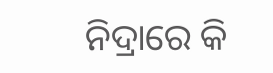ନିଦ୍ରାରେ କି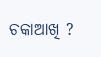ଚକାଆଖି ?